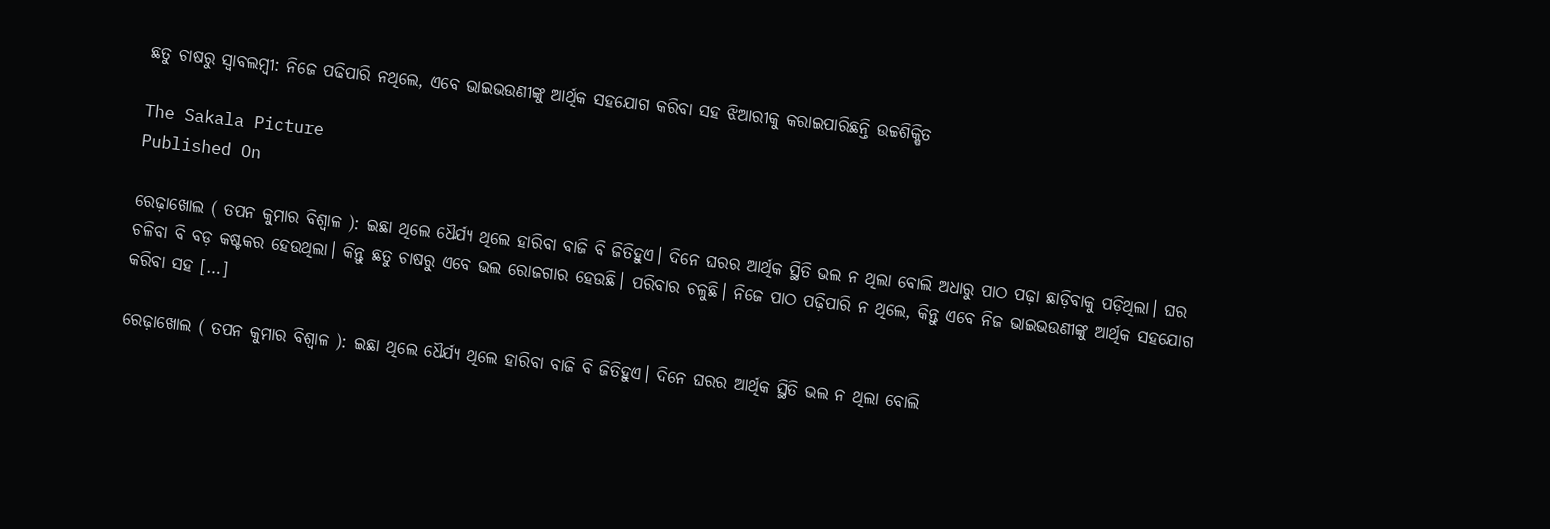ଛତୁ ଚାଷରୁ ସ୍ବାବଲମ୍ବୀ: ନିଜେ ପଢିପାରି ନଥିଲେ, ଏବେ ଭାଇଭଉଣୀଙ୍କୁ ଆର୍ଥିକ ସହଯୋଗ କରିବା ସହ ଝିଆରୀକୁ କରାଇପାରିଛନ୍ତି ଉଚ୍ଚଶିକ୍ଷିତ

The Sakala Picture
Published On

ରେଢ଼ାଖୋଲ ( ତପନ କୁମାର ବିଶ୍ୱାଳ ): ଇଛା ଥିଲେ ଧୈର୍ଯ୍ୟ ଥିଲେ ହାରିବା ବାଜି ବି ଜିତିହୁଏ। ଦିନେ ଘରର ଆର୍ଥିକ ସ୍ଥିତି ଭଲ ନ ଥିଲା ବୋଲି ଅଧାରୁ ପାଠ ପଢ଼ା ଛାଡ଼ିବାକୁ ପଡ଼ିଥିଲା। ଘର ଚଳିବା ବି ବଡ଼ କଷ୍ଟକର ହେଉଥିଲା। କିନ୍ତୁ ଛତୁ ଚାଷରୁ ଏବେ ଭଲ ରୋଜଗାର ହେଉଛି। ପରିବାର ଚଳୁଛି। ନିଜେ ପାଠ ପଢ଼ିପାରି ନ ଥିଲେ, କିନ୍ତୁ ଏବେ ନିଜ ଭାଇଭଉଣୀଙ୍କୁ ଆର୍ଥିକ ସହଯୋଗ କରିବା ସହ […]

ରେଢ଼ାଖୋଲ ( ତପନ କୁମାର ବିଶ୍ୱାଳ ): ଇଛା ଥିଲେ ଧୈର୍ଯ୍ୟ ଥିଲେ ହାରିବା ବାଜି ବି ଜିତିହୁଏ। ଦିନେ ଘରର ଆର୍ଥିକ ସ୍ଥିତି ଭଲ ନ ଥିଲା ବୋଲି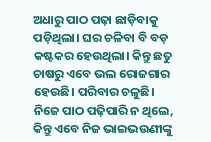ଅଧାରୁ ପାଠ ପଢ଼ା ଛାଡ଼ିବାକୁ ପଡ଼ିଥିଲା। ଘର ଚଳିବା ବି ବଡ଼ କଷ୍ଟକର ହେଉଥିଲା। କିନ୍ତୁ ଛତୁ ଚାଷରୁ ଏବେ ଭଲ ରୋଜଗାର ହେଉଛି। ପରିବାର ଚଳୁଛି। ନିଜେ ପାଠ ପଢ଼ିପାରି ନ ଥିଲେ, କିନ୍ତୁ ଏବେ ନିଜ ଭାଇଭଉଣୀଙ୍କୁ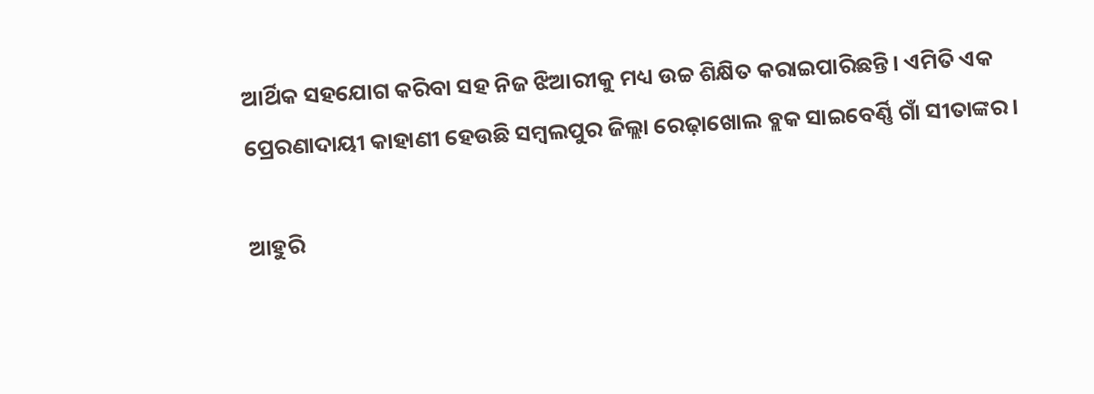ଆର୍ଥିକ ସହଯୋଗ କରିବା ସହ ନିଜ ଝିଆରୀକୁ ମଧ୍ୟ ଉଚ୍ଚ ଶିକ୍ଷିତ କରାଇପାରିଛନ୍ତି। ଏମିତି ଏକ ପ୍ରେରଣାଦାୟୀ କାହାଣୀ ହେଉଛି ସମ୍ବଲପୁର ଜିଲ୍ଲା ରେଢ଼ାଖୋଲ ବ୍ଲକ ସାଇବେର୍ଣ୍ଣି ଗାଁ ସୀତାଙ୍କର।

ଆହୁରି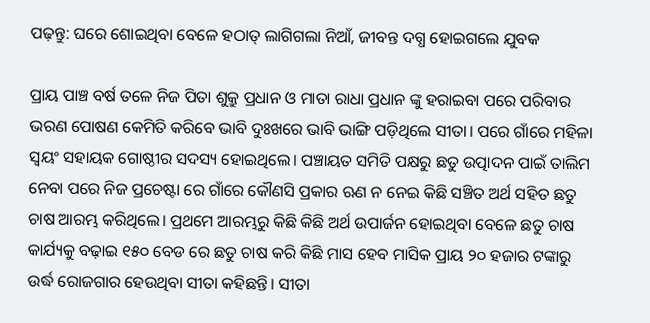ପଢ଼ନ୍ତୁ: ଘରେ ଶୋଇଥିବା ବେଳେ ହଠାତ୍ ଲାଗିଗଲା ନିଆଁ, ଜୀବନ୍ତ ଦଗ୍ଧ ହୋଇଗଲେ ଯୁବକ

ପ୍ରାୟ ପାଞ୍ଚ ବର୍ଷ ତଳେ ନିଜ ପିତା ଶୁକ୍ରୁ ପ୍ରଧାନ ଓ ମାତା ରାଧା ପ୍ରଧାନ ଙ୍କୁ ହରାଇବା ପରେ ପରିବାର ଭରଣ ପୋଷଣ କେମିତି କରିବେ ଭାବି ଦୁଃଖରେ ଭାବି ଭାଙ୍ଗି ପଡ଼ିଥିଲେ ସୀତା। ପରେ ଗାଁରେ ମହିଳା ସ୍ୱୟଂ ସହାୟକ ଗୋଷ୍ଠୀର ସଦସ୍ୟ ହୋଇଥିଲେ। ପଞ୍ଚାୟତ ସମିତି ପକ୍ଷରୁ ଛତୁ ଉତ୍ପାଦନ ପାଇଁ ତାଲିମ ନେବା ପରେ ନିଜ ପ୍ରଚେଷ୍ଟା ରେ ଗାଁରେ କୌଣସି ପ୍ରକାର ଋଣ ନ ନେଇ କିଛି ସଞ୍ଚିତ ଅର୍ଥ ସହିତ ଛତୁ ଚାଷ ଆରମ୍ଭ କରିଥିଲେ। ପ୍ରଥମେ ଆରମ୍ଭରୁ କିଛି କିଛି ଅର୍ଥ ଉପାର୍ଜନ ହୋଇଥିବା ବେଳେ ଛତୁ ଚାଷ କାର୍ଯ୍ୟକୁ ବଢ଼ାଇ ୧୫୦ ବେଡ ରେ ଛତୁ ଚାଷ କରି କିଛି ମାସ ହେବ ମାସିକ ପ୍ରାୟ ୨୦ ହଜାର ଟଙ୍କାରୁ ଉର୍ଦ୍ଧ ରୋଜଗାର ହେଉଥିବା ସୀତା କହିଛନ୍ତି। ସୀତା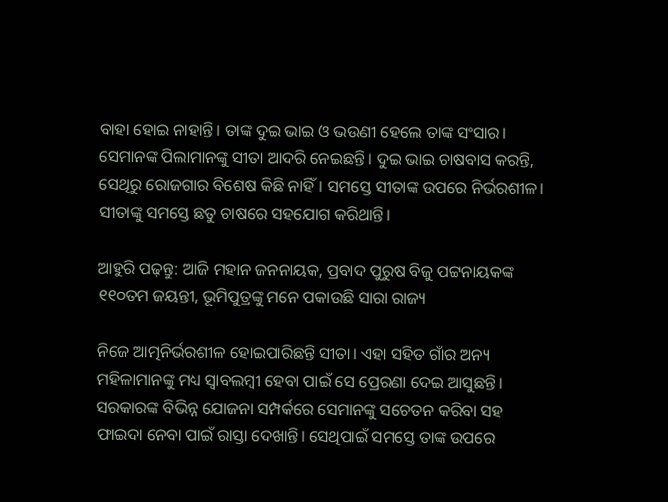ବାହା ହୋଇ ନାହାନ୍ତି। ତାଙ୍କ ଦୁଇ ଭାଇ ଓ ଭଉଣୀ ହେଲେ ତାଙ୍କ ସଂସାର। ସେମାନଙ୍କ ପିଲାମାନଙ୍କୁ ସୀତା ଆଦରି ନେଇଛନ୍ତି। ଦୁଇ ଭାଇ ଚାଷବାସ କରନ୍ତି, ସେଥିରୁ ରୋଜଗାର ବିଶେଷ କିଛି ନାହିଁ। ସମସ୍ତେ ସୀତାଙ୍କ ଉପରେ ନିର୍ଭରଶୀଳ। ସୀତାଙ୍କୁ ସମସ୍ତେ ଛତୁ ଚାଷରେ ସହଯୋଗ କରିଥାନ୍ତି।

ଆହୁରି ପଢ଼ନ୍ତୁ: ଆଜି ମହାନ ଜନନାୟକ, ପ୍ରବାଦ ପୁରୁଷ ବିଜୁ ପଟ୍ଟନାୟକଙ୍କ ୧୧୦ତମ ଜୟନ୍ତୀ, ଭୂମିପୁତ୍ରଙ୍କୁ ମନେ ପକାଉଛି ସାରା ରାଜ୍ୟ

ନିଜେ ଆତ୍ମନିର୍ଭରଶୀଳ ହୋଇପାରିଛନ୍ତି ସୀତା। ଏହା ସହିତ ଗାଁର ଅନ୍ୟ ମହିଳାମାନଙ୍କୁ ମଧ୍ୟ ସ୍ବାବଲମ୍ବୀ ହେବା ପାଇଁ ସେ ପ୍ରେରଣା ଦେଇ ଆସୁଛନ୍ତି। ସରକାରଙ୍କ ବିଭିନ୍ନ ଯୋଜନା ସମ୍ପର୍କରେ ସେମାନଙ୍କୁ ସଚେତନ କରିବା ସହ ଫାଇଦା ନେବା ପାଇଁ ରାସ୍ତା ଦେଖାନ୍ତି। ସେଥିପାଇଁ ସମସ୍ତେ ତାଙ୍କ ଉପରେ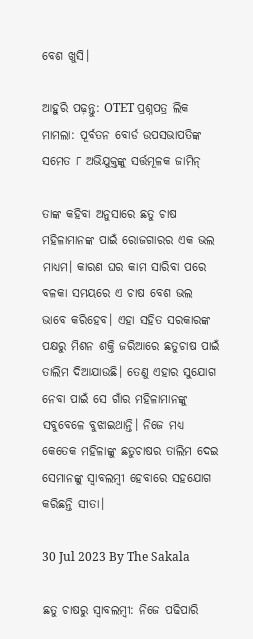ବେଶ ଖୁସି।

ଆହୁରି ପଢ଼ନ୍ତୁ: OTET ପ୍ରଶ୍ନପତ୍ର ଲିକ ମାମଲା: ପୂର୍ବତନ ବୋର୍ଡ ଉପସଭାପତିଙ୍କ ସମେତ ୮ ଅଭିଯୁକ୍ତଙ୍କୁ ସର୍ତ୍ତମୂଳକ ଜାମିନ୍

ତାଙ୍କ କହିବା ଅନୁସାରେ ଛତୁ ଚାଷ ମହିଳାମାନଙ୍କ ପାଇଁ ରୋଜଗାରର ଏକ ଭଲ ମାଧ୍ୟମ। କାରଣ ଘର କାମ ସାରିବା ପରେ ବଳକା ସମୟରେ ଏ ଚାଷ ବେଶ ଭଲ ଭାବେ କରିହେବ। ଏହା ସହିତ ସରକାରଙ୍କ ପକ୍ଷରୁ ମିଶନ ଶକ୍ତି ଜରିଆରେ ଛତୁଚାଷ ପାଇଁ ତାଲିମ ଦିଆଯାଉଛି। ତେଣୁ ଏହାର ସୁଯୋଗ ନେବା ପାଇଁ ସେ ଗାଁର ମହିଳାମାନଙ୍କୁ ସବୁବେଳେ ବୁଝାଇଥାନ୍ତି। ନିଜେ ମଧ୍ୟ କେତେକ ମହିଳାଙ୍କୁ ଛତୁଚାଷର ତାଲିମ ଦେଇ ସେମାନଙ୍କୁ ସ୍ବାବଲମ୍ବୀ ହେବାରେ ସହଯୋଗ କରିଛନ୍ତି ସୀତା।

30 Jul 2023 By The Sakala

ଛତୁ ଚାଷରୁ ସ୍ବାବଲମ୍ବୀ: ନିଜେ ପଢିପାରି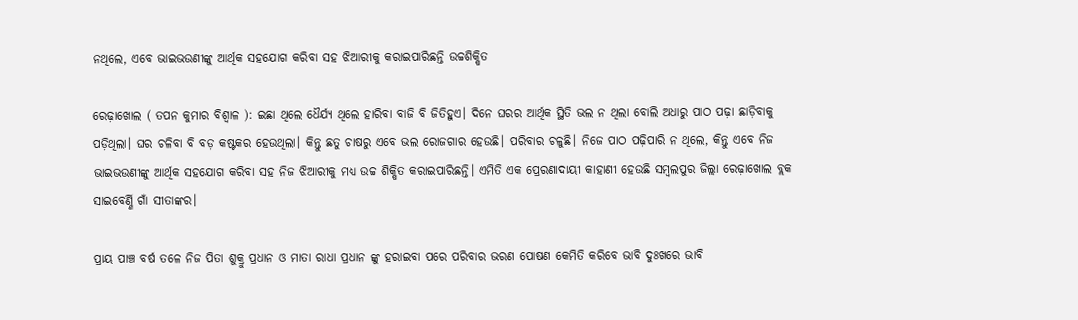ନଥିଲେ, ଏବେ ଭାଇଭଉଣୀଙ୍କୁ ଆର୍ଥିକ ସହଯୋଗ କରିବା ସହ ଝିଆରୀକୁ କରାଇପାରିଛନ୍ତି ଉଚ୍ଚଶିକ୍ଷିତ

ରେଢ଼ାଖୋଲ ( ତପନ କୁମାର ବିଶ୍ୱାଳ ): ଇଛା ଥିଲେ ଧୈର୍ଯ୍ୟ ଥିଲେ ହାରିବା ବାଜି ବି ଜିତିହୁଏ। ଦିନେ ଘରର ଆର୍ଥିକ ସ୍ଥିତି ଭଲ ନ ଥିଲା ବୋଲି ଅଧାରୁ ପାଠ ପଢ଼ା ଛାଡ଼ିବାକୁ ପଡ଼ିଥିଲା। ଘର ଚଳିବା ବି ବଡ଼ କଷ୍ଟକର ହେଉଥିଲା। କିନ୍ତୁ ଛତୁ ଚାଷରୁ ଏବେ ଭଲ ରୋଜଗାର ହେଉଛି। ପରିବାର ଚଳୁଛି। ନିଜେ ପାଠ ପଢ଼ିପାରି ନ ଥିଲେ, କିନ୍ତୁ ଏବେ ନିଜ ଭାଇଭଉଣୀଙ୍କୁ ଆର୍ଥିକ ସହଯୋଗ କରିବା ସହ ନିଜ ଝିଆରୀକୁ ମଧ୍ୟ ଉଚ୍ଚ ଶିକ୍ଷିତ କରାଇପାରିଛନ୍ତି। ଏମିତି ଏକ ପ୍ରେରଣାଦାୟୀ କାହାଣୀ ହେଉଛି ସମ୍ବଲପୁର ଜିଲ୍ଲା ରେଢ଼ାଖୋଲ ବ୍ଲକ ସାଇବେର୍ଣ୍ଣି ଗାଁ ସୀତାଙ୍କର।

ପ୍ରାୟ ପାଞ୍ଚ ବର୍ଷ ତଳେ ନିଜ ପିତା ଶୁକ୍ରୁ ପ୍ରଧାନ ଓ ମାତା ରାଧା ପ୍ରଧାନ ଙ୍କୁ ହରାଇବା ପରେ ପରିବାର ଭରଣ ପୋଷଣ କେମିତି କରିବେ ଭାବି ଦୁଃଖରେ ଭାବି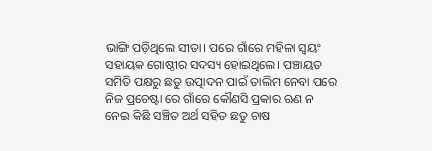ଭାଙ୍ଗି ପଡ଼ିଥିଲେ ସୀତା। ପରେ ଗାଁରେ ମହିଳା ସ୍ୱୟଂ ସହାୟକ ଗୋଷ୍ଠୀର ସଦସ୍ୟ ହୋଇଥିଲେ। ପଞ୍ଚାୟତ ସମିତି ପକ୍ଷରୁ ଛତୁ ଉତ୍ପାଦନ ପାଇଁ ତାଲିମ ନେବା ପରେ ନିଜ ପ୍ରଚେଷ୍ଟା ରେ ଗାଁରେ କୌଣସି ପ୍ରକାର ଋଣ ନ ନେଇ କିଛି ସଞ୍ଚିତ ଅର୍ଥ ସହିତ ଛତୁ ଚାଷ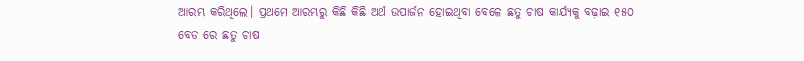ଆରମ୍ଭ କରିଥିଲେ। ପ୍ରଥମେ ଆରମ୍ଭରୁ କିଛି କିଛି ଅର୍ଥ ଉପାର୍ଜନ ହୋଇଥିବା ବେଳେ ଛତୁ ଚାଷ କାର୍ଯ୍ୟକୁ ବଢ଼ାଇ ୧୫୦ ବେଡ ରେ ଛତୁ ଚାଷ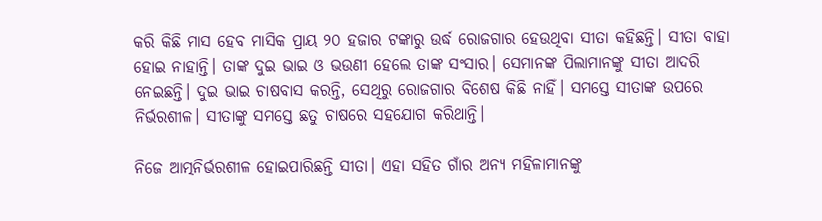କରି କିଛି ମାସ ହେବ ମାସିକ ପ୍ରାୟ ୨୦ ହଜାର ଟଙ୍କାରୁ ଉର୍ଦ୍ଧ ରୋଜଗାର ହେଉଥିବା ସୀତା କହିଛନ୍ତି। ସୀତା ବାହା ହୋଇ ନାହାନ୍ତି। ତାଙ୍କ ଦୁଇ ଭାଇ ଓ ଭଉଣୀ ହେଲେ ତାଙ୍କ ସଂସାର। ସେମାନଙ୍କ ପିଲାମାନଙ୍କୁ ସୀତା ଆଦରି ନେଇଛନ୍ତି। ଦୁଇ ଭାଇ ଚାଷବାସ କରନ୍ତି, ସେଥିରୁ ରୋଜଗାର ବିଶେଷ କିଛି ନାହିଁ। ସମସ୍ତେ ସୀତାଙ୍କ ଉପରେ ନିର୍ଭରଶୀଳ। ସୀତାଙ୍କୁ ସମସ୍ତେ ଛତୁ ଚାଷରେ ସହଯୋଗ କରିଥାନ୍ତି।

ନିଜେ ଆତ୍ମନିର୍ଭରଶୀଳ ହୋଇପାରିଛନ୍ତି ସୀତା। ଏହା ସହିତ ଗାଁର ଅନ୍ୟ ମହିଳାମାନଙ୍କୁ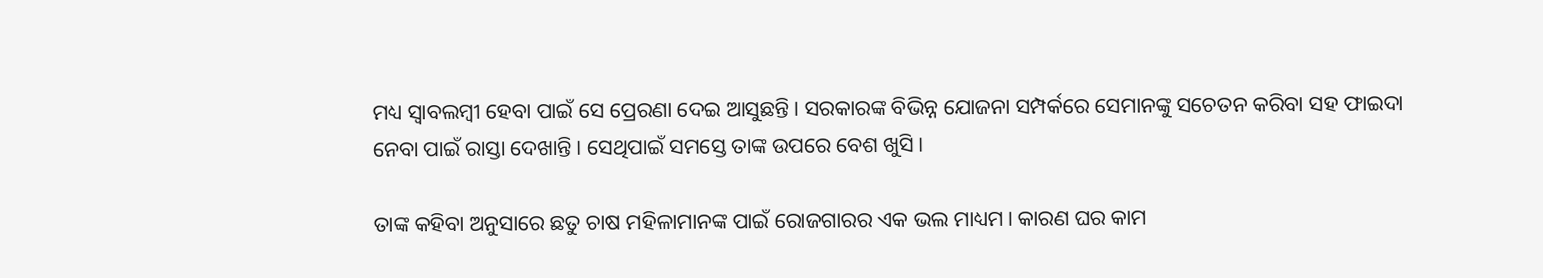ମଧ୍ୟ ସ୍ବାବଲମ୍ବୀ ହେବା ପାଇଁ ସେ ପ୍ରେରଣା ଦେଇ ଆସୁଛନ୍ତି। ସରକାରଙ୍କ ବିଭିନ୍ନ ଯୋଜନା ସମ୍ପର୍କରେ ସେମାନଙ୍କୁ ସଚେତନ କରିବା ସହ ଫାଇଦା ନେବା ପାଇଁ ରାସ୍ତା ଦେଖାନ୍ତି। ସେଥିପାଇଁ ସମସ୍ତେ ତାଙ୍କ ଉପରେ ବେଶ ଖୁସି।

ତାଙ୍କ କହିବା ଅନୁସାରେ ଛତୁ ଚାଷ ମହିଳାମାନଙ୍କ ପାଇଁ ରୋଜଗାରର ଏକ ଭଲ ମାଧ୍ୟମ। କାରଣ ଘର କାମ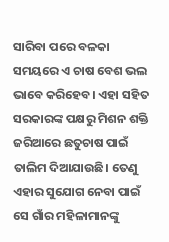ସାରିବା ପରେ ବଳକା ସମୟରେ ଏ ଚାଷ ବେଶ ଭଲ ଭାବେ କରିହେବ। ଏହା ସହିତ ସରକାରଙ୍କ ପକ୍ଷରୁ ମିଶନ ଶକ୍ତି ଜରିଆରେ ଛତୁଚାଷ ପାଇଁ ତାଲିମ ଦିଆଯାଉଛି। ତେଣୁ ଏହାର ସୁଯୋଗ ନେବା ପାଇଁ ସେ ଗାଁର ମହିଳାମାନଙ୍କୁ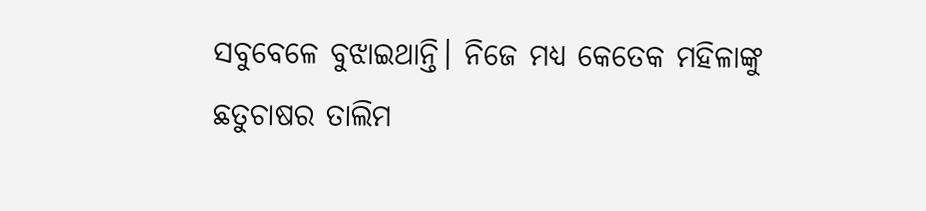ସବୁବେଳେ ବୁଝାଇଥାନ୍ତି। ନିଜେ ମଧ୍ୟ କେତେକ ମହିଳାଙ୍କୁ ଛତୁଚାଷର ତାଲିମ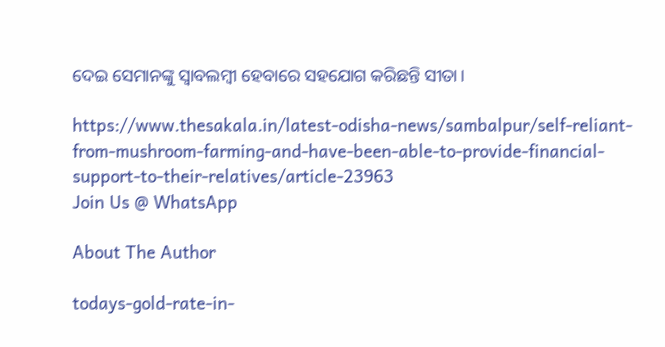ଦେଇ ସେମାନଙ୍କୁ ସ୍ବାବଲମ୍ବୀ ହେବାରେ ସହଯୋଗ କରିଛନ୍ତି ସୀତା।

https://www.thesakala.in/latest-odisha-news/sambalpur/self-reliant-from-mushroom-farming-and-have-been-able-to-provide-financial-support-to-their-relatives/article-23963
Join Us @ WhatsApp

About The Author

todays-gold-rate-in-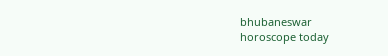bhubaneswar
horoscope today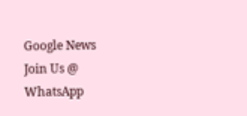Google News
Join Us @ WhatsApp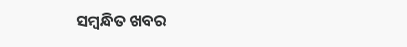ସମ୍ବନ୍ଧିତ ଖବର